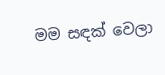මම සඳක් වෙලා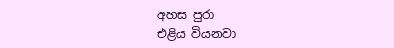අහස පුරා
එළිය වියනවා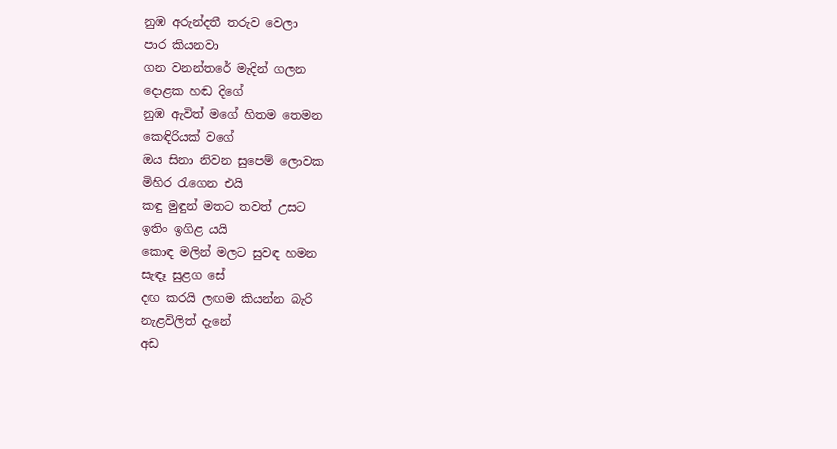නුඹ අරුන්දතී තරුව වෙලා
පාර කියනවා
ගන වනන්තරේ මැදින් ගලන
දොළක හඬ දිගේ
නුඹ ඇවිත් මගේ හිතම තෙමන
කෙඳිරියක් වගේ
ඔය සිනා නිවන සුපෙම් ලොවක
මිහිර රැගෙන එයි
කඳු මුඳුන් මතට තවත් උසට
ඉතිං ඉගිළ යයි
කොඳ මලින් මලට සුවඳ හමන
සැඳෑ සුළග සේ
දඟ කරයි ලඟම කියන්න බැරි
නැළවිලිත් දැනේ
අඩ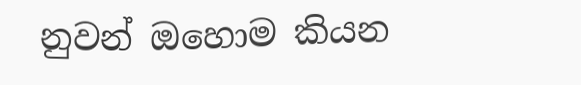නුවන් ඔහොම කියන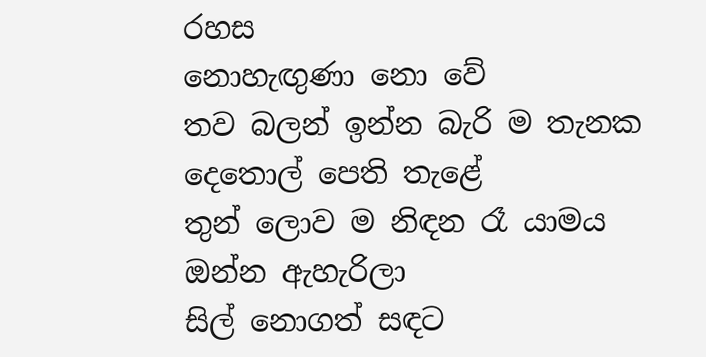රහස
නොහැඟුණා නො වේ
තව බලන් ඉන්න බැරි ම තැනක
දෙතොල් පෙති තැළේ
තුන් ලොව ම නිඳන රෑ යාමය
ඔන්න ඇහැරිලා
සිල් නොගත් සඳට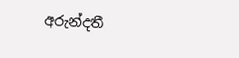අරුන්දතී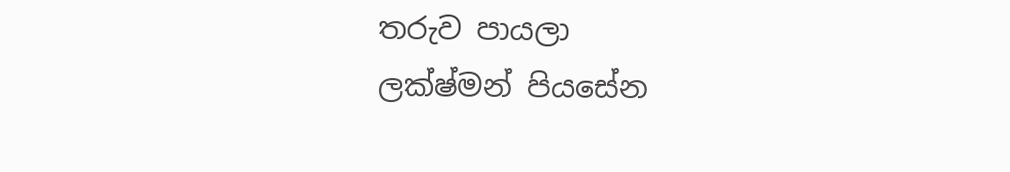තරුව පායලා
ලක්ෂ්මන් පියසේන